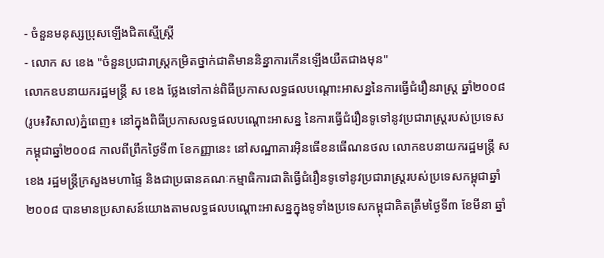- ចំនួនមនុស្សប្រុសឡើងជិតស្មើស្ត្រី
- លោក ស ខេង "ចំនួនប្រជារាស្ត្រកម្រិតថ្នាក់ជាតិមាននិន្នាការកើនឡើងយឺតជាងមុន"
លោកឧបនាយករដ្ឋមន្ត្រី ស ខេង ថ្លែងទៅកាន់ពិធីប្រកាសលទ្ធផលបណ្ដោះអាសន្ននៃការធ្វើជំរឿនរាស្ត្រ ឆ្នាំ២០០៨ (រូប៖វិសាល)ភ្នំពេញ៖ នៅក្នុងពិធីប្រកាសលទ្ធផលបណ្ដោះអាសន្ន នៃការធ្វើជំរឿនទូទៅនូវប្រជារាស្ត្ររបស់ប្រទេសកម្ពុជាឆ្នាំ២០០៨ កាលពីព្រឹកថ្ងៃទី៣ ខែកញ្ញានេះ នៅសណ្ឋាគារអ៊ិនធើខនធើណនថល លោកឧបនាយករដ្ឋមន្ត្រី ស ខេង រដ្ឋមន្ត្រីក្រសួងមហាផ្ទៃ និងជាប្រធានគណៈកម្មាធិការជាតិធ្វើជំរឿនទូទៅនូវប្រជារាស្ត្ររបស់ប្រទេសកម្ពុជាឆ្នាំ២០០៨ បានមានប្រសាសន៍យោងតាមលទ្ធផលបណ្ដោះអាសន្នក្នុងទូទាំងប្រទេសកម្ពុជាគិតត្រឹមថ្ងៃទី៣ ខែមីនា ឆ្នាំ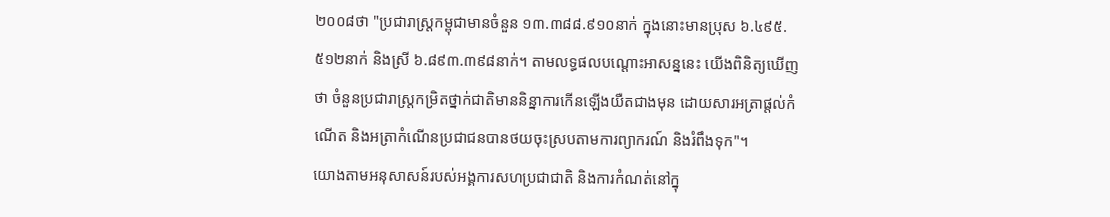២០០៨ថា "ប្រជារាស្ត្រកម្ពុជាមានចំនួន ១៣.៣៨៨.៩១០នាក់ ក្នុងនោះមានប្រុស ៦.៤៩៥.៥១២នាក់ និងស្រី ៦.៨៩៣.៣៩៨នាក់។ តាមលទ្ធផលបណ្ដោះអាសន្ននេះ យើងពិនិត្យឃើញថា ចំនួនប្រជារាស្ត្រកម្រិតថ្នាក់ជាតិមាននិន្នាការកើនឡើងយឺតជាងមុន ដោយសារអត្រាផ្ដល់កំណើត និងអត្រាកំណើនប្រជាជនបានថយចុះស្របតាមការព្យាករណ៍ និងរំពឹងទុក"។
យោងតាមអនុសាសន៍របស់អង្គការសហប្រជាជាតិ និងការកំណត់នៅក្នុ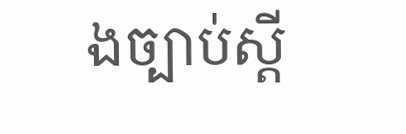ងច្បាប់ស្ដី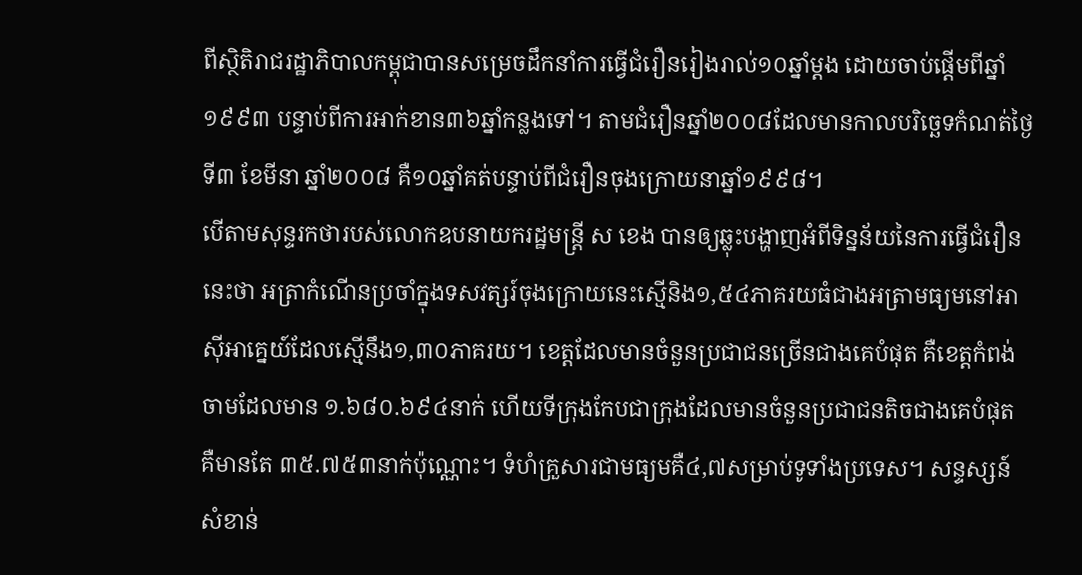ពីស្ថិតិរាជរដ្ឋាភិបាលកម្ពុជាបានសម្រេចដឹកនាំការធ្វើជំរឿនរៀងរាល់១០ឆ្នាំម្ដង ដោយចាប់ផ្ដើមពីឆ្នាំ១៩៩៣ បន្ទាប់ពីការអាក់ខាន៣៦ឆ្នាំកន្លងទៅ។ តាមជំរឿនឆ្នាំ២០០៨ដែលមានកាលបរិច្ឆេទកំណត់ថ្ងៃទី៣ ខែមីនា ឆ្នាំ២០០៨ គឺ១០ឆ្នាំគត់បន្ទាប់ពីជំរឿនចុងក្រោយនាឆ្នាំ១៩៩៨។
បើតាមសុន្ទរកថារបស់លោកឧបនាយករដ្ឋមន្ត្រី ស ខេង បានឲ្យឆ្លុះបង្ហាញអំពីទិន្នន័យនៃការធ្វើជំរឿននេះថា អត្រាកំណើនប្រចាំក្នុងទសវត្សរ៍ចុងក្រោយនេះស្មើនិង១,៥៤ភាគរយធំជាងអត្រាមធ្យមនៅអាស៊ីអាគ្នេយ៍ដែលស្មើនឹង១,៣០ភាគរយ។ ខេត្តដែលមានចំនួនប្រជាជនច្រើនជាងគេបំផុត គឺខេត្តកំពង់ចាមដែលមាន ១.៦៨០.៦៩៤នាក់ ហើយទីក្រុងកែបជាក្រុងដែលមានចំនួនប្រជាជនតិចជាងគេបំផុត គឺមានតែ ៣៥.៧៥៣នាក់ប៉ុណ្ណោះ។ ទំហំគ្រួសារជាមធ្យមគឺ៤,៧សម្រាប់ទូទាំងប្រទេស។ សន្ទស្សន៍សំខាន់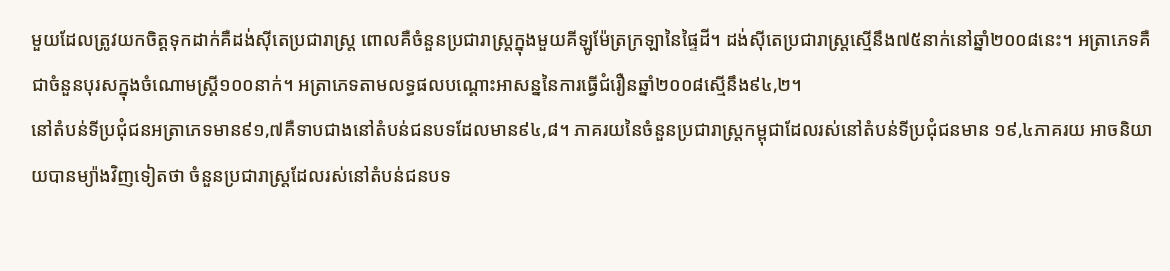មួយដែលត្រូវយកចិត្តទុកដាក់គឺដង់ស៊ីតេប្រជារាស្ត្រ ពោលគឺចំនួនប្រជារាស្ត្រក្នុងមួយគីឡូម៉ែត្រក្រឡានៃផ្ទៃដី។ ដង់ស៊ីតេប្រជារាស្ត្រស្មើនឹង៧៥នាក់នៅឆ្នាំ២០០៨នេះ។ អត្រាភេទគឺជាចំនួនបុរសក្នុងចំណោមស្ត្រី១០០នាក់។ អត្រាភេទតាមលទ្ធផលបណ្ដោះអាសន្ននៃការធ្វើជំរឿនឆ្នាំ២០០៨ស្មើនឹង៩៤,២។
នៅតំបន់ទីប្រជុំជនអត្រាភេទមាន៩១,៧គឺទាបជាងនៅតំបន់ជនបទដែលមាន៩៤,៨។ ភាគរយនៃចំនួនប្រជារាស្ត្រកម្ពុជាដែលរស់នៅតំបន់ទីប្រជុំជនមាន ១៩,៤ភាគរយ អាចនិយាយបានម្យ៉ាងវិញទៀតថា ចំនួនប្រជារាស្ត្រដែលរស់នៅតំបន់ជនបទ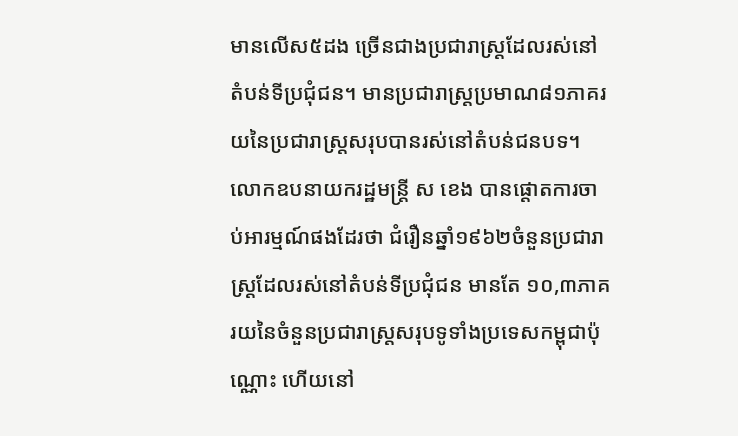មានលើស៥ដង ច្រើនជាងប្រជារាស្ត្រដែលរស់នៅតំបន់ទីប្រជុំជន។ មានប្រជារាស្ត្រប្រមាណ៨១ភាគរយនៃប្រជារាស្ត្រសរុបបានរស់នៅតំបន់ជនបទ។
លោកឧបនាយករដ្ឋមន្ត្រី ស ខេង បានផ្ដោតការចាប់អារម្មណ៍ផងដែរថា ជំរឿនឆ្នាំ១៩៦២ចំនួនប្រជារាស្ត្រដែលរស់នៅតំបន់ទីប្រជុំជន មានតែ ១០,៣ភាគរយនៃចំនួនប្រជារាស្ត្រសរុបទូទាំងប្រទេសកម្ពុជាប៉ុណ្ណោះ ហើយនៅ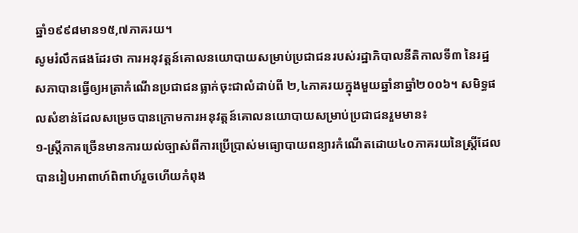ឆ្នាំ១៩៩៨មាន១៥,៧ភាគរយ។
សូមរំលឹកផងដែរថា ការអនុវត្តន៍គោលនយោបាយសម្រាប់ប្រជាជនរបស់រដ្ឋាភិបាលនីតិកាលទី៣ នៃរដ្ឋសភាបានធ្វើឲ្យអត្រាកំណើនប្រជាជនធ្លាក់ចុះជាលំដាប់ពី ២,៤ភាគរយក្នុងមួយឆ្នាំនាឆ្នាំ២០០៦។ សមិទ្ធផលសំខាន់ដែលសម្រេចបានក្រោមការអនុវត្តន៍គោលនយោបាយសម្រាប់ប្រជាជនរួមមាន៖
១-ស្ត្រីភាគច្រើនមានការយល់ច្បាស់ពីការប្រើប្រាស់មធ្យោបាយពន្យារកំណើតដោយ៤០ភាគរយនៃស្ត្រីដែលបានរៀបអាពាហ៍ពិពាហ៍រួចហើយកំពុង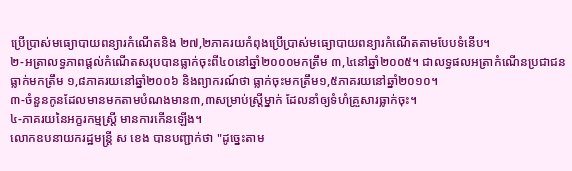ប្រើប្រាស់មធ្យោបាយពន្យារកំណើតនិង ២៧,២ភាគរយកំពុងប្រើប្រាស់មធ្យោបាយពន្យារកំណើតតាមបែបទំនើប។
២-អត្រាលទ្ធភាពផ្ដល់កំណើតសរុបបានធ្លាក់ចុះពី៤០នៅឆ្នាំ២០០០មកត្រឹម ៣,៤នៅឆ្នាំ២០០៥។ ជាលទ្ធផលអត្រាកំណើនប្រជាជន ធ្លាក់មកត្រឹម ១,៨ភាគរយនៅឆ្នាំ២០០៦ និងព្យាករណ៍ថា ធ្លាក់ចុះមកត្រឹម១,៥ភាគរយនៅឆ្នាំ២០១០។
៣-ចំនួនកូនដែលមានមកតាមបំណងមាន៣,៣សម្រាប់ស្ត្រីម្នាក់ ដែលនាំឲ្យទំហំគ្រួសារធ្លាក់ចុះ។
៤-ភាគរយនៃអក្ខរកម្មស្ត្រី មានការកើនឡើង។
លោកឧបនាយករដ្ឋមន្ត្រី ស ខេង បានបញ្ជាក់ថា "ដូច្នេះតាម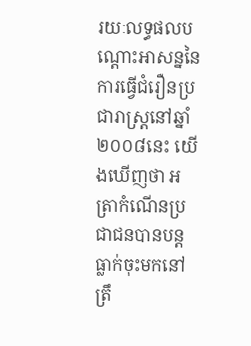រយៈលទ្ធផលបណ្ដោះអាសន្ននៃការធ្វើជំរឿនប្រជារាស្ត្រនៅឆ្នាំ២០០៨នេះ យើងឃើញថា អត្រាកំណើនប្រជាជនបានបន្តធ្លាក់ចុះមកនៅត្រឹ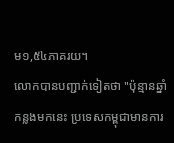ម១,៥៤ភាគរយ។
លោកបានបញ្ជាក់ទៀតថា "ប៉ុន្មានឆ្នាំកន្លងមកនេះ ប្រទេសកម្ពុជាមានការ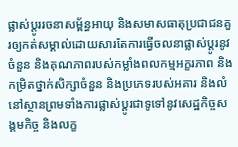ផ្លាស់ប្ដូររចនាសម្ព័ន្ធអាយុ និងសមាសធាតុប្រជាជនគួរឲ្យកត់សម្គាល់ដោយសារតែការធ្វើចលនាផ្លាស់ប្ដូរនូវចំនួន និងគុណភាពរបស់កម្លាំងពលកម្មអក្ខរភាព និងកម្រិតថ្នាក់សិក្សាចំនួន និងប្រភេទរបស់អគារ និងលំនៅស្ថានព្រមទាំងការផ្លាស់ប្ដូរជាទូទៅនូវសេដ្ឋកិច្ចសង្គមកិច្ច និងលក្ខ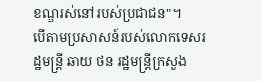ខណ្ឌរស់នៅរបស់ប្រជាជន"។
បើតាមប្រសាសន៍របស់លោកទេសរដ្ឋមន្ត្រី ឆាយ ថន រដ្ឋមន្ត្រីក្រសួង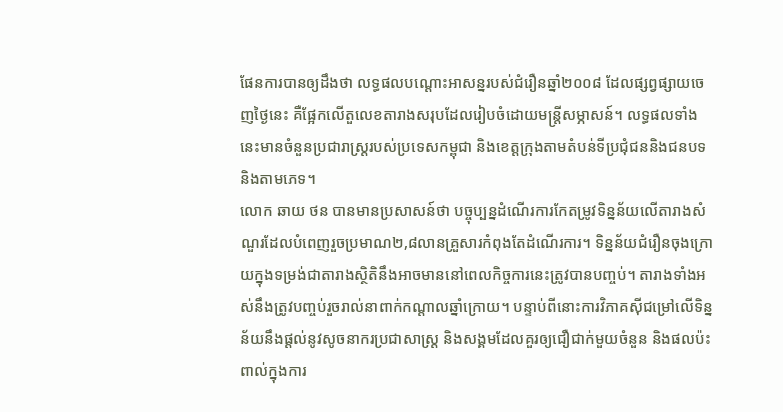ផែនការបានឲ្យដឹងថា លទ្ធផលបណ្ដោះអាសន្នរបស់ជំរឿនឆ្នាំ២០០៨ ដែលផ្សព្វផ្សាយចេញថ្ងៃនេះ គឺផ្អែកលើតួលេខតារាងសរុបដែលរៀបចំដោយមន្ត្រីសម្ភាសន៍។ លទ្ធផលទាំងនេះមានចំនួនប្រជារាស្ត្ររបស់ប្រទេសកម្ពុជា និងខេត្តក្រុងតាមតំបន់ទីប្រជុំជននិងជនបទ និងតាមភេទ។
លោក ឆាយ ថន បានមានប្រសាសន៍ថា បច្ចុប្បន្នដំណើរការកែតម្រូវទិន្នន័យលើតារាងសំណួរដែលបំពេញរួចប្រមាណ២,៨លានគ្រួសារកំពុងតែដំណើរការ។ ទិន្នន័យជំរឿនចុងក្រោយក្នុងទម្រង់ជាតារាងស្ថិតិនឹងអាចមាននៅពេលកិច្ចការនេះត្រូវបានបញ្ចប់។ តារាងទាំងអស់នឹងត្រូវបញ្ចប់រួចរាល់នាពាក់កណ្ដាលឆ្នាំក្រោយ។ បន្ទាប់ពីនោះការវិភាគស៊ីជម្រៅលើទិន្នន័យនឹងផ្ដល់នូវសូចនាករប្រជាសាស្ត្រ និងសង្គមដែលគួរឲ្យជឿជាក់មួយចំនួន និងផលប៉ះពាល់ក្នុងការ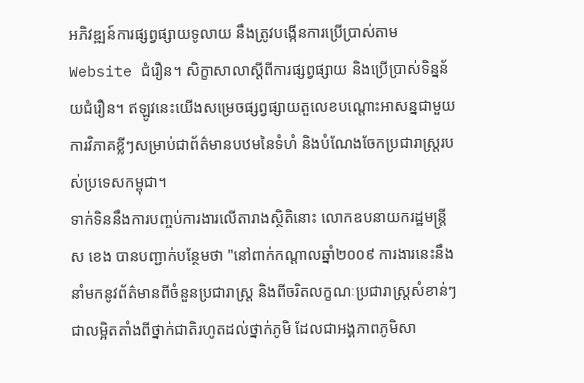អភិវឌ្ឍន៍ការផ្សព្វផ្សាយទូលាយ នឹងត្រូវបង្កើនការប្រើប្រាស់តាម Website ជំរឿន។ សិក្ខាសាលាស្ដីពីការផ្សព្វផ្សាយ និងប្រើប្រាស់ទិន្នន័យជំរឿន។ ឥឡូវនេះយើងសម្រេចផ្សព្វផ្សាយតួលេខបណ្ដោះអាសន្នជាមួយការវិភាគខ្លីៗសម្រាប់ជាព័ត៌មានបឋមនៃទំហំ និងបំណែងចែកប្រជារាស្ត្ររបស់ប្រទេសកម្ពុជា។
ទាក់ទិននឹងការបញ្ចប់ការងារលើតារាងស្ថិតិនោះ លោកឧបនាយករដ្ឋមន្ត្រី ស ខេង បានបញ្ជាក់បន្ថែមថា "នៅពាក់កណ្ដាលឆ្នាំ២០០៩ ការងារនេះនឹងនាំមកនូវព័ត៌មានពីចំនួនប្រជារាស្ត្រ និងពីចរិតលក្ខណៈប្រជារាស្ត្រសំខាន់ៗជាលម្អិតតាំងពីថ្នាក់ជាតិរហូតដល់ថ្នាក់ភូមិ ដែលជាអង្គភាពភូមិសា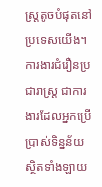ស្ត្រតូចបំផុតនៅប្រទេសយើង។ ការងារជំរឿនប្រជារាស្ត្រ ជាការងារដែលអ្នកប្រើប្រាស់ទិន្នន័យស្ថិតទាំងឡាយ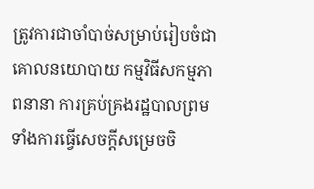ត្រូវការជាចាំបាច់សម្រាប់រៀបចំជាគោលនយោបាយ កម្មវិធីសកម្មភាពនានា ការគ្រប់គ្រងរដ្ឋបាលព្រមទាំងការធ្វើសេចក្ដីសម្រេចចិ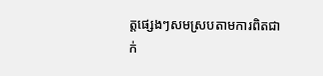ត្តផ្សេងៗសមស្របតាមការពិតជាក់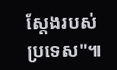ស្ដែងរបស់ប្រទេស"៕